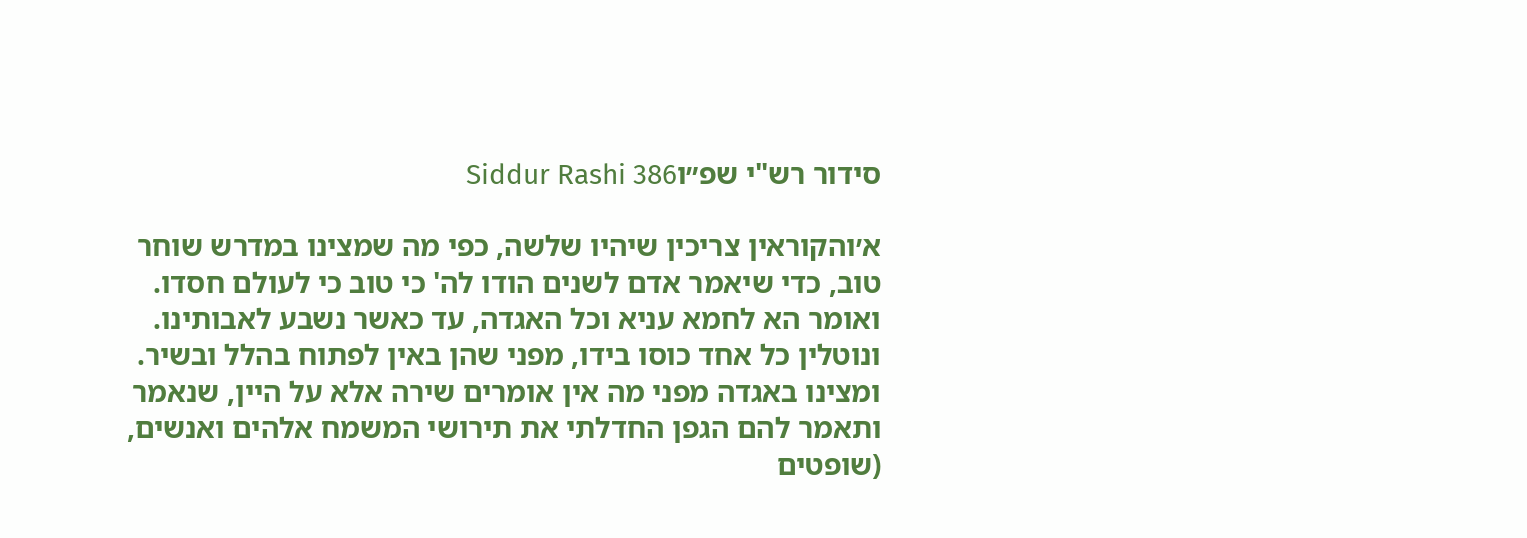סידור רש"י שפ״וSiddur Rashi 386

א׳והקוראין צריכין שיהיו שלשה, כפי מה שמצינו במדרש שוחר טוב, כדי שיאמר אדם לשנים הודו לה' כי טוב כי לעולם חסדו. ואומר הא לחמא עניא וכל האגדה, עד כאשר נשבע לאבותינו. ונוטלין כל אחד כוסו בידו, מפני שהן באין לפתוח בהלל ובשיר. ומצינו באגדה מפני מה אין אומרים שירה אלא על היין, שנאמר ותאמר להם הגפן החדלתי את תירושי המשמח אלהים ואנשים, (שופטים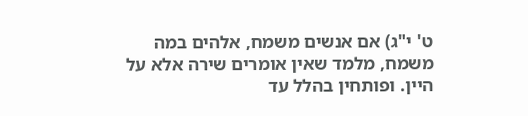ט' י"ג) אם אנשים משמח, אלהים במה משמח, מלמד שאין אומרים שירה אלא על היין. ופותחין בהלל עד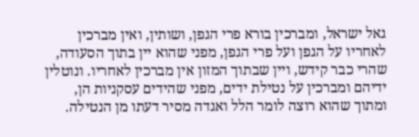גאל ישראל, ומברכין בורא פרי הגפן, ושותין, ואין מברכין לאחריו על הגפן ועל פרי הגפן, מפני שהוא יין בתוך הסעודה, שהרי כבר קידש, ויין שבתוך המזון אין מברכין לאחריו. ונוטלין ידיהם ומברכין על נטילת ידים, מפני שהידים עסקניות הן, ומתוך שהוא רוצה לומר הלל ואגדה מסיר דעתו מן הנטילה.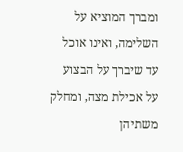ומברך המוציא על השלימה, ואינו אוכל עד שיברך על הבצוע על אכילת מצה, ומחלק משתיהן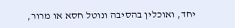יחד, ואוכלין בהסיבה ונוטל חסא או מרור,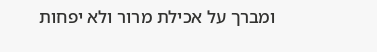ומברך על אכילת מרור ולא יפחות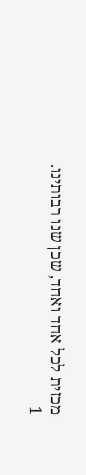מכזית לכל אחד ואחד, שכן שנו רבותינו.
1